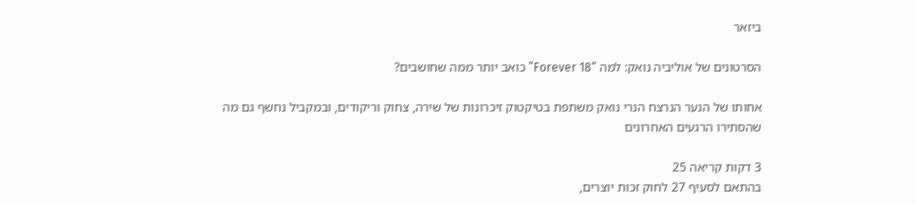ביזאר

הסרטונים של אוליביה נואק: למה “Forever 18” כואב יותר ממה שחושבים?

אחותו של הנער הנרצח הנרי נואק משתפת בטיקטוק זיכרונות של שירה, צחוק וריקודים, ובמקביל נחשף גם מה שהסתירו הרגעים האחרונים

3 דקות קריאה 25
בהתאם לסעיף 27 לחוק זכות יוצרים,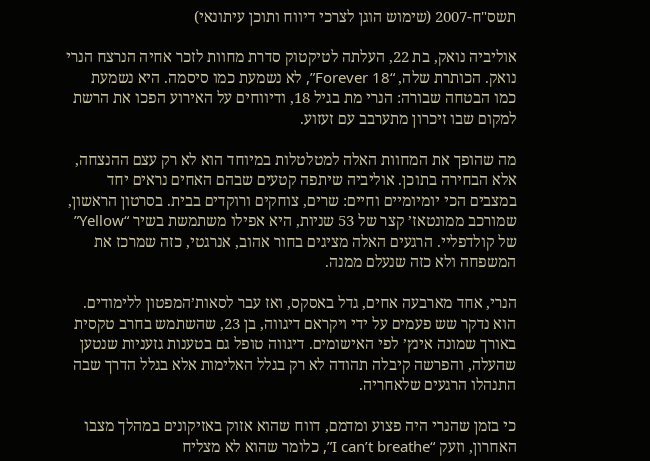תשס"ח-2007 (שימוש הוגן לצרכי דיווח ותוכן עיתונאי)

אוליביה נואק, בת 22, העלתה לטיקטוק סדרת מחוות לזכר אחיה הנרצח הנרי נואק. הכותרת שלה, “Forever 18”, לא נשמעת כמו סיסמה. היא נשמעת כמו הבטחה שבורה: הנרי מת בגיל 18, ודיווחים על האירוע הפכו את הרשת למקום שבו זיכרון מתערבב עם זעזוע.

מה שהופך את המחוות האלה למטלטלות במיוחד הוא לא רק עצם ההנצחה, אלא הבחירה בתוכן. אוליביה שיתפה קטעים שבהם האחים נראים יחד במצבים הכי יומיומיים וחיים: שרים, צוחקים ורוקדים בבית. בסרטון הראשון, שמורכב ממונטאז’ קצר של 53 שניות, היא אפילו משתמשת בשיר “Yellow” של קולדפליי. הרגעים האלה מציגים בחור אהוב, אנרגטי, כזה שמרכז את המשפחה ולא כזה שנעלם ממנה.

הנרי, אחד מארבעה אחים, גדל באסקס, ואז עבר לסאות’המפטון ללימודים. הוא נדקר שש פעמים על ידי ויקראם דיגווה, בן 23, שהשתמש בחרב טקסית באורך שמונה אינץ’ לפי האישומים. דיגווה טופל גם בטענות גזעניות שנטען שהעלה, והפרשה קיבלה תהודה לא רק בגלל האלימות אלא בגלל הדרך שבה התנהלו הרגעים שלאחריה.

כי בזמן שהנרי היה פצוע ומדמם, דווח שהוא אזוק באזיקונים במהלך מצבו האחרון, וזעק “I can’t breathe”, כלומר שהוא לא מצליח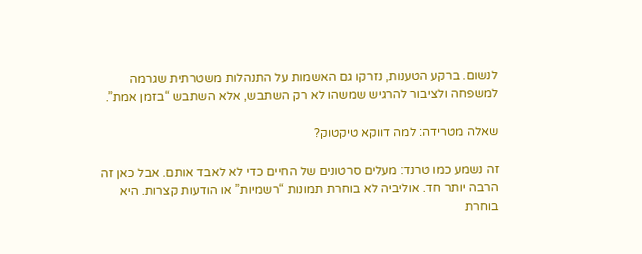לנשום. ברקע הטענות, נזרקו גם האשמות על התנהלות משטרתית שגרמה למשפחה ולציבור להרגיש שמשהו לא רק השתבש, אלא השתבש “בזמן אמת”.

שאלה מטרידה: למה דווקא טיקטוק?

זה נשמע כמו טרנד: מעלים סרטונים של החיים כדי לא לאבד אותם. אבל כאן זה הרבה יותר חד. אוליביה לא בוחרת תמונות “רשמיות” או הודעות קצרות. היא בוחרת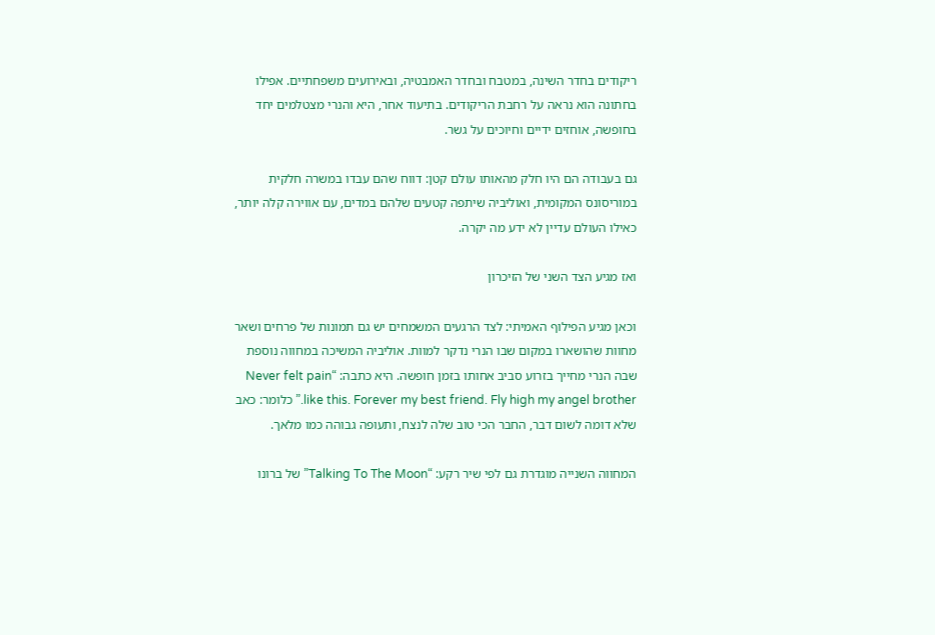ריקודים בחדר השינה, במטבח ובחדר האמבטיה, ובאירועים משפחתיים. אפילו בחתונה הוא נראה על רחבת הריקודים. בתיעוד אחר, היא והנרי מצטלמים יחד בחופשה, אוחזים ידיים וחיוכים על גשר.

גם בעבודה הם היו חלק מהאותו עולם קטן: דווח שהם עבדו במשרה חלקית במוריסונס המקומית, ואוליביה שיתפה קטעים שלהם במדים, עם אווירה קלה יותר, כאילו העולם עדיין לא ידע מה יקרה.

ואז מגיע הצד השני של הזיכרון

וכאן מגיע הפילוף האמיתי: לצד הרגעים המשמחים יש גם תמונות של פרחים ושאר מחוות שהושארו במקום שבו הנרי נדקר למוות. אוליביה המשיכה במחווה נוספת שבה הנרי מחייך בזרוע סביב אחותו בזמן חופשה. היא כתבה: “Never felt pain like this. Forever my best friend. Fly high my angel brother.” כלומר: כאב שלא דומה לשום דבר, החבר הכי טוב שלה לנצח, ותעופה גבוהה כמו מלאך.

המחווה השנייה מוגדרת גם לפי שיר רקע: “Talking To The Moon” של ברונו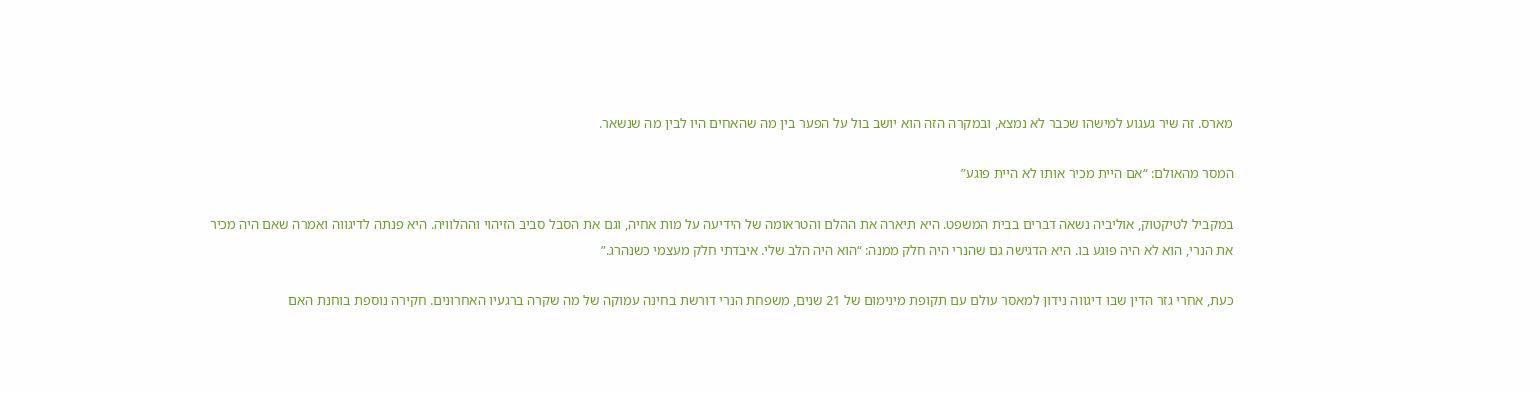מארס. זה שיר געגוע למישהו שכבר לא נמצא, ובמקרה הזה הוא יושב בול על הפער בין מה שהאחים היו לבין מה שנשאר.

המסר מהאולם: “אם היית מכיר אותו לא היית פוגע”

במקביל לטיקטוק, אוליביה נשאה דברים בבית המשפט. היא תיארה את ההלם והטראומה של הידיעה על מות אחיה, וגם את הסבל סביב הזיהוי וההלוויה. היא פנתה לדיגווה ואמרה שאם היה מכיר את הנרי, הוא לא היה פוגע בו. היא הדגישה גם שהנרי היה חלק ממנה: “הוא היה הלב שלי. איבדתי חלק מעצמי כשנהרג.”

כעת, אחרי גזר הדין שבו דיגווה נידון למאסר עולם עם תקופת מינימום של 21 שנים, משפחת הנרי דורשת בחינה עמוקה של מה שקרה ברגעיו האחרונים. חקירה נוספת בוחנת האם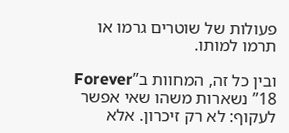פעולות של שוטרים גרמו או תרמו למותו.

ובין כל זה, המחוות ב”Forever 18” נשארות משהו שאי אפשר לעקוף: לא רק זיכרון. אלא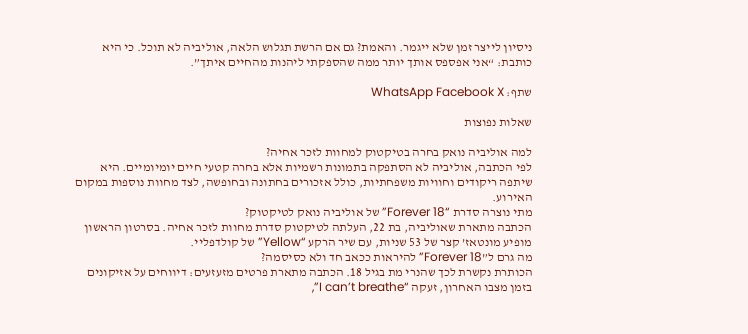ניסיון לייצר זמן שלא ייגמר. והאמת? גם אם הרשת תגלוש הלאה, אוליביה לא תוכל. כי היא כותבת: “אני אפספס אותך יותר ממה שהספקתי ליהנות מהחיים איתך”.

שתף: WhatsApp Facebook X

שאלות נפוצות

למה אוליביה נואק בחרה בטיקטוק למחוות לזכר אחיה?
לפי הכתבה, אוליביה לא הסתפקה בתמונות רשמיות אלא בחרה קטעי חיים יומיומיים. היא שיתפה ריקודים וחוויות משפחתיות, כולל אזכורים בחתונה ובחופשה, לצד מחוות נוספות במקום האירוע.
מתי נוצרה סדרת “Forever 18” של אוליביה נואק לטיקטוק?
הכתבה מתארת שאוליביה, בת 22, העלתה לטיקטוק סדרת מחוות לזכר אחיה. בסרטון הראשון מופיע מונטאז’ קצר של 53 שניות, עם שיר הרקע “Yellow” של קולדפליי.
מה גרם ל”Forever 18” להיראות ככאב חד ולא כסיסמה?
הכותרת נקשרת לכך שהנרי מת בגיל 18. הכתבה מתארת פרטים מזעזעים: דיווחים על אזיקונים בזמן מצבו האחרון, זעקה “I can’t breathe”,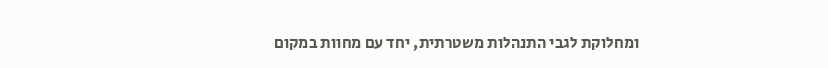ומחלוקת לגבי התנהלות משטרתית, יחד עם מחוות במקום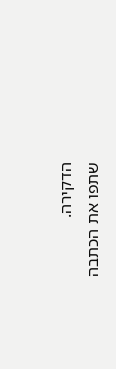הדקירה.
שתפו את הכתבה